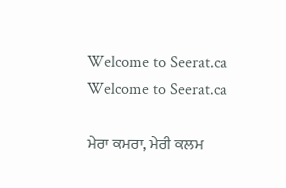Welcome to Seerat.ca
Welcome to Seerat.ca

ਮੇਰਾ ਕਮਰਾ, ਮੇਰੀ ਕਲਮ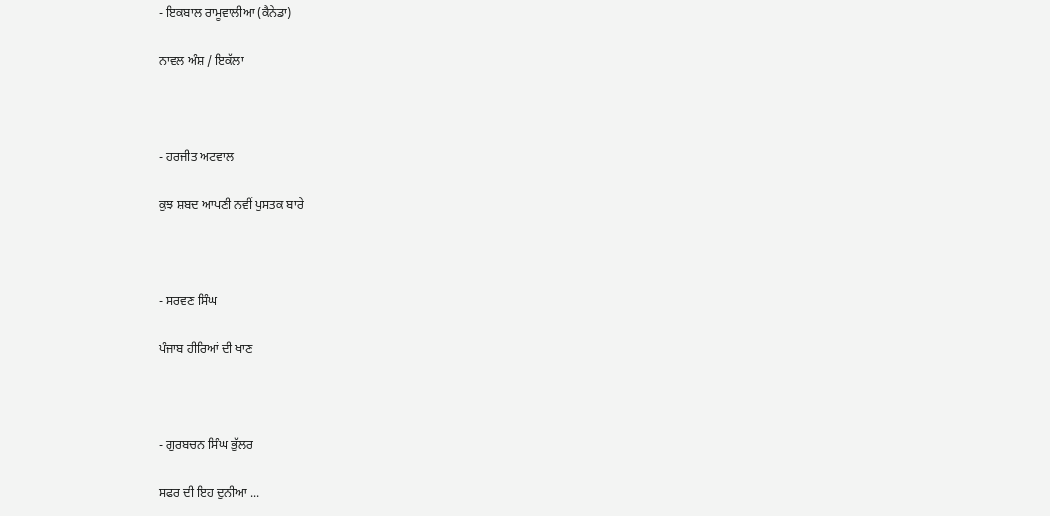- ਇਕਬਾਲ ਰਾਮੂਵਾਲੀਆ (ਕੈਨੇਡਾ)

ਨਾਵਲ ਅੰਸ਼ / ਇਕੱਲਾ



- ਹਰਜੀਤ ਅਟਵਾਲ

ਕੁਝ ਸ਼ਬਦ ਆਪਣੀ ਨਵੀਂ ਪੁਸਤਕ ਬਾਰੇ



- ਸਰਵਣ ਸਿੰਘ

ਪੰਜਾਬ ਹੀਰਿਆਂ ਦੀ ਖਾਣ



- ਗੁਰਬਚਨ ਸਿੰਘ ਭੁੱਲਰ

ਸਫਰ ਦੀ ਇਹ ਦੁਨੀਆ ...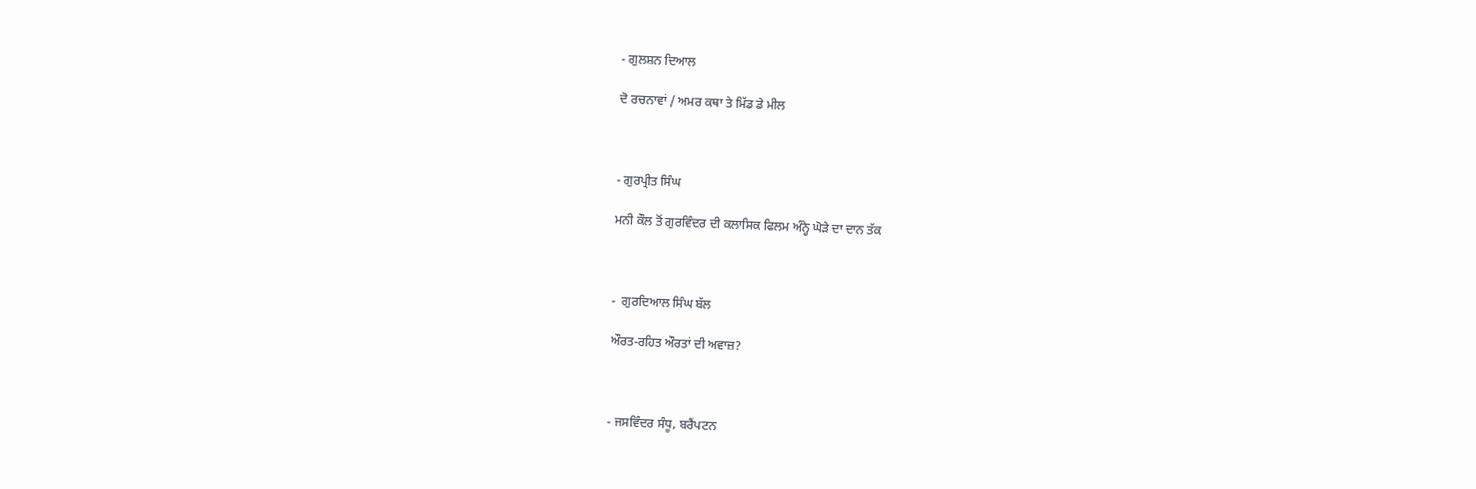- ਗੁਲਸ਼ਨ ਦਿਆਲ

ਦੋ ਰਚਨਾਵਾਂ / ਅਮਰ ਕਥਾ ਤੇ ਮਿੱਡ ਡੇ ਮੀਲ



- ਗੁਰਪ੍ਰੀਤ ਸਿੰਘ

ਮਨੀ ਕੌਲ ਤੋਂ ਗੁਰਵਿੰਦਰ ਦੀ ਕਲਾਸਿਕ ਫਿਲਮ ਅੰਨ੍ਹੇ ਘੋੜੇ ਦਾ ਦਾਨ ਤੱਕ



-  ਗੁਰਦਿਆਲ ਸਿੰਘ ਬੱਲ

ਔਰਤ-ਰਹਿਤ ਔਰਤਾਂ ਦੀ ਅਵਾਜ਼?



- ਜਸਵਿੰਦਰ ਸੰਧੂ, ਬਰੈਂਪਟਨ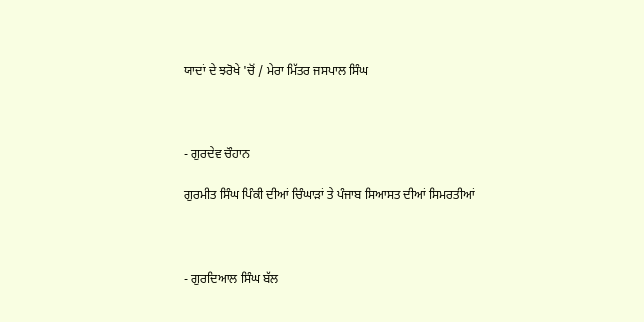ਯਾਦਾਂ ਦੇ ਝਰੋਖੇ 'ਚੋਂ / ਮੇਰਾ ਮਿੱਤਰ ਜਸਪਾਲ ਸਿੰਘ



- ਗੁਰਦੇਵ ਚੌਹਾਨ

ਗੁਰਮੀਤ ਸਿੰਘ ਪਿੰਕੀ ਦੀਆਂ ਚਿੰਘਾੜਾਂ ਤੇ ਪੰਜਾਬ ਸਿਆਸਤ ਦੀਆਂ ਸਿਮਰਤੀਆਂ



- ਗੁਰਦਿਆਲ ਸਿੰਘ ਬੱਲ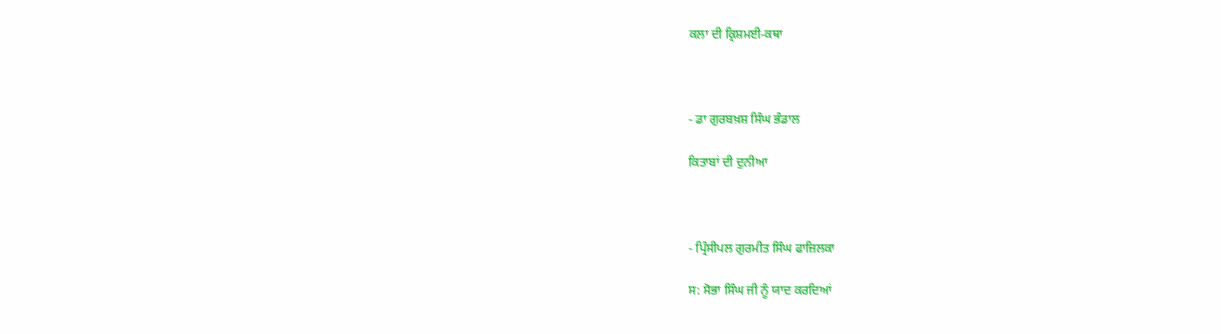ਕਲਾ ਦੀ ਕ੍ਰਿਸ਼ਮਈ-ਕਥਾ



- ਡਾ ਗੁਰਬਖ਼ਸ਼ ਸਿੰਘ ਭੰਡਾਲ

ਕਿਤਾਬਾਂ ਦੀ ਦੁਨੀਆ



- ਪ੍ਰਿੰਸੀਪਲ ਗੁਰਮੀਤ ਸਿੰਘ ਫਾਜ਼ਿਲਕਾ

ਸ: ਸੋਭਾ ਸਿੰਘ ਜੀ ਨੂੰ ਯਾਦ ਕਰਦਿਆਂ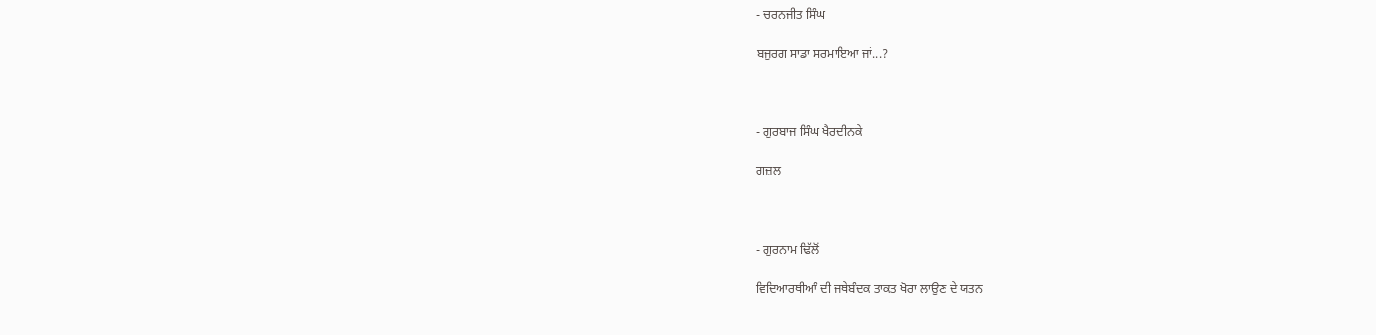- ਚਰਨਜੀਤ ਸਿੰਘ

ਬਜੁਰਗ ਸਾਡਾ ਸਰਮਾਇਆ ਜਾਂ...?



- ਗੁਰਬਾਜ ਸਿੰਘ ਖੈਰਦੀਨਕੇ

ਗਜ਼ਲ



- ਗੁਰਨਾਮ ਢਿੱਲੋਂ

ਵਿਦਿਆਰਥੀਆੰ ਦੀ ਜਥੇਬੰਦਕ ਤਾਕਤ ਖੋਰਾ ਲਾਉਣ ਦੇ ਯਤਨ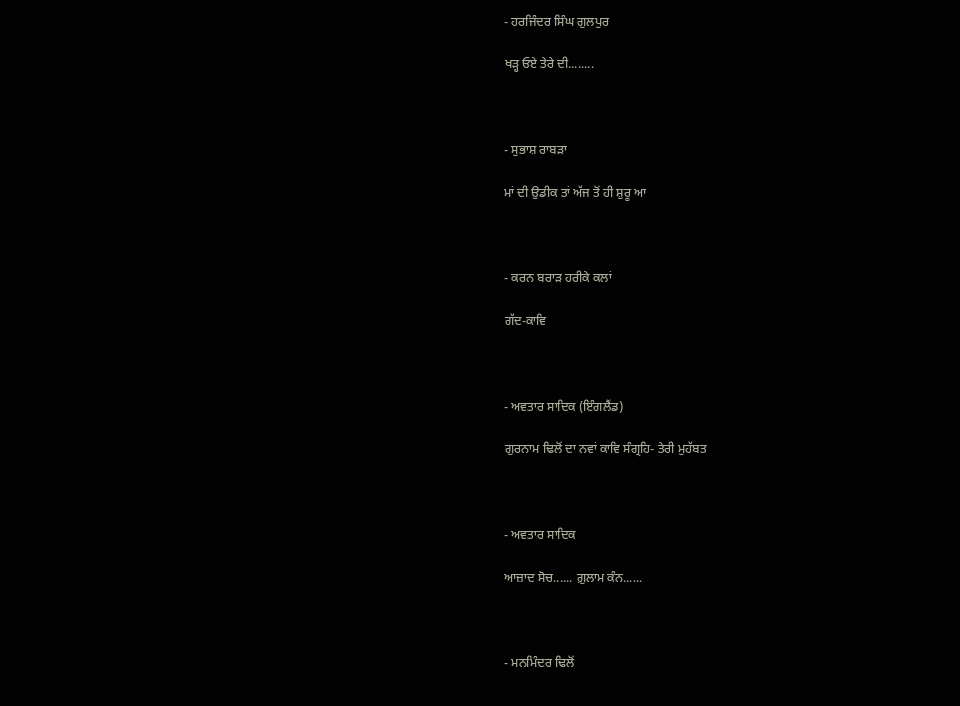- ਹਰਜਿੰਦਰ ਸਿੰਘ ਗੁਲਪੁਰ

ਖੜ੍ਹ ਓਏ ਤੇਰੇ ਦੀ........



- ਸੁਭਾਸ਼ ਰਾਬੜਾ

ਮਾਂ ਦੀ ਉਡੀਕ ਤਾਂ ਅੱਜ ਤੋਂ ਹੀ ਸ਼ੁਰੂ ਆ



- ਕਰਨ ਬਰਾੜ ਹਰੀਕੇ ਕਲਾਂ

ਗੱਦ-ਕਾਵਿ



- ਅਵਤਾਰ ਸਾਦਿਕ (ਇੰਗਲੈਂਡ)

ਗੁਰਨਾਮ ਢਿਲੋਂ ਦਾ ਨਵਾਂ ਕਾਵਿ ਸੰਗ੍ਰਹਿ- ਤੇਰੀ ਮੁਹੱਬਤ



- ਅਵਤਾਰ ਸਾਦਿਕ

ਆਜ਼ਾਦ ਸੋਚ...... ਗ਼ੁਲਾਮ ਕੰਨ......



- ਮਨਮਿੰਦਰ ਢਿਲੋਂ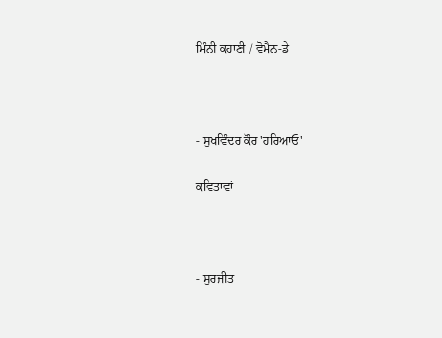ਮਿੰਨੀ ਕਹਾਣੀ / ਵੋਮੈਨ-ਡੇ



- ਸੁਖਵਿੰਦਰ ਕੌਰ 'ਹਰਿਆਓ'

ਕਵਿਤਾਵਾਂ



- ਸੁਰਜੀਤ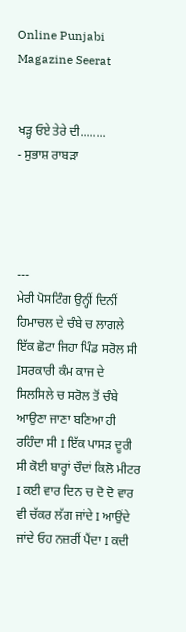Online Punjabi Magazine Seerat


ਖੜ੍ਹ ਓਏ ਤੇਰੇ ਦੀ........
- ਸੁਭਾਸ਼ ਰਾਬੜਾ




---
ਮੇਰੀ ਪੋਸਟਿੰਗ ਉਨ੍ਹੀਂ ਦਿਨੀਂ ਹਿਮਾਚਲ ਦੇ ਚੰਬੇ ਚ ਲਾਗਲੇ ਇੱਕ ਛੋਟਾ ਜਿਹਾ ਪਿੰਡ ਸਰੋਲ ਸੀ Iਸਰਕਾਰੀ ਕੰਮ ਕਾਜ ਦੇ ਸਿਲਸਿਲੇ ਚ ਸਰੋਲ ਤੋਂ ਚੰਬੇ ਆਉਣਾ ਜਾਣਾ ਬਣਿਆ ਹੀ ਰਹਿੰਦਾ ਸੀ I ਇੱਕ ਪਾਸੜ ਦੂਰੀ ਸੀ ਕੋਈ ਬਾਰ੍ਹਾਂ ਚੌਦਾਂ ਕਿਲੋ ਮੀਟਰ I ਕਈ ਵਾਰ ਦਿਨ ਚ ਦੋ ਦੋ ਵਾਰ ਵੀ ਚੱਕਰ ਲੱਗ ਜਾਂਦੇ I ਆਉਂਦੇ ਜਾਂਦੇ ਓਹ ਨਜ਼ਰੀਂ ਪੈਂਦਾ I ਕਦੀ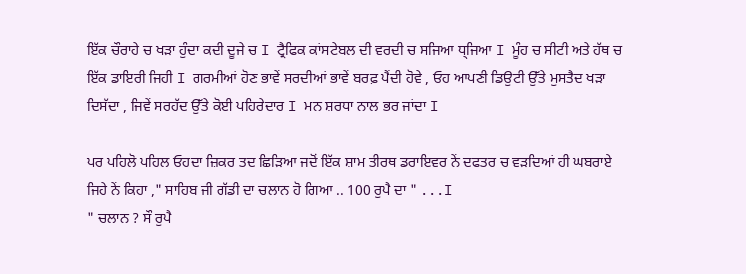ਇੱਕ ਚੌਰਾਹੇ ਚ ਖੜਾ ਹੁੰਦਾ ਕਦੀ ਦੂਜੇ ਚ I ਟ੍ਰੈਫਿਕ ਕਾਂਸਟੇਬਲ ਦੀ ਵਰਦੀ ਚ ਸਜਿਆ ਧ੍ਜਿਆ I ਮੂੰਹ ਚ ਸੀਟੀ ਅਤੇ ਹੱਥ ਚ ਇੱਕ ਡਾਇਰੀ ਜਿਹੀ I ਗਰਮੀਆਂ ਹੋਣ ਭਾਵੇਂ ਸਰਦੀਆਂ ਭਾਵੇਂ ਬਰਫ਼ ਪੈਂਦੀ ਹੋਵੇ , ਓਹ ਆਪਣੀ ਡਿਉਟੀ ਉੱਤੇ ਮੁਸਤੈਦ ਖੜਾ ਦਿਸੱਦਾ , ਜਿਵੇਂ ਸਰਹੱਦ ਉੱਤੇ ਕੋਈ ਪਹਿਰੇਦਾਰ I ਮਨ ਸ਼ਰਧਾ ਨਾਲ ਭਰ ਜਾਂਦਾ I

ਪਰ ਪਹਿਲੋ ਪਹਿਲ ਓਹਦਾ ਜ਼ਿਕਰ ਤਦ ਛਿੜਿਆ ਜਦੋਂ ਇੱਕ ਸ਼ਾਮ ਤੀਰਥ ਡਰਾਇਵਰ ਨੇਂ ਦਫਤਰ ਚ ਵੜਦਿਆਂ ਹੀ ਘਬਰਾਏ ਜਿਹੇ ਨੇਂ ਕਿਹਾ ," ਸਾਹਿਬ ਜੀ ਗੱਡੀ ਦਾ ਚਲਾਨ ਹੋ ਗਿਆ .. 100 ਰੁਪੈ ਦਾ " ...I
" ਚਲਾਨ ? ਸੌ ਰੁਪੈ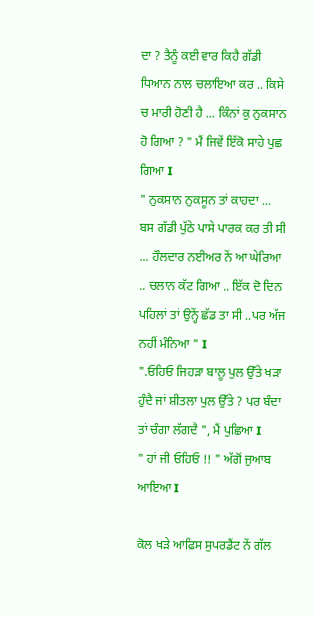ਦਾ ? ਤੈਨੂੰ ਕਈ ਵਾਰ ਕਿਹੈ ਗੱਡੀ ਧਿਆਨ ਨਾਲ ਚਲਾਇਆ ਕਰ .. ਕਿਸੇ ਚ ਮਾਰੀ ਹੋਣੀ ਹੈ ... ਕਿੰਨਾਂ ਕੁ ਨੁਕਸਾਨ ਹੋ ਗਿਆ ? " ਮੈਂ ਜਿਵੇਂ ਇੱਕੋ ਸਾਹੇ ਪੁਛ ਗਿਆ I
" ਨੁਕਸਾਨ ਨੁਕਸੂਨ ਤਾਂ ਕਾਹਦਾ ... ਬਸ ਗੱਡੀ ਪੁੱਠੇ ਪਾਸੇ ਪਾਰਕ ਕਰ ਤੀ ਸੀ ... ਹੌਲਦਾਰ ਨਈਅਰ ਨੇਂ ਆ ਘੇਰਿਆ .. ਚਲਾਨ ਕੱਟ ਗਿਆ .. ਇੱਕ ਦੋ ਦਿਨ ਪਹਿਲਾਂ ਤਾਂ ਉਨ੍ਹੇਂ ਛੱਡ ਤਾ ਸੀ ..ਪਰ ਅੱਜ ਨਹੀਂ ਮੰਨਿਆ " I
".ਓਹਿਓ ਜਿਹੜਾ ਬਾਲੂ ਪੁਲ ਉੱਤੇ ਖੜਾ ਹੁੰਦੈ ਜਾਂ ਸ਼ੀਤਲਾ ਪੁਲ ਉੱਤੇ ? ਪਰ ਬੰਦਾ ਤਾਂ ਚੰਗਾ ਲੱਗਦੈ ", ਮੈਂ ਪੁਛਿਆ I
" ਹਾਂ ਜੀ ਓਹਿਓ !! " ਅੱਗੋਂ ਜੁਆਬ ਆਇਆ I

ਕੋਲ ਖੜੇ ਆਫਿਸ ਸੁਪਰਡੈਂਟ ਨੇਂ ਗੱਲ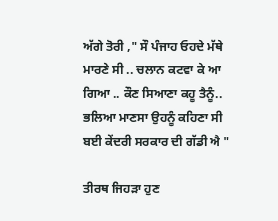ਅੱਗੇ ਤੋਰੀ ," ਸੌ ਪੰਜਾਹ ਓਹਦੇ ਮੱਥੇ ਮਾਰਣੇ ਸੀ .. ਚਲਾਨ ਕਟਵਾ ਕੇ ਆ ਗਿਆ .. ਕੌਣ ਸਿਆਣਾ ਕਹੂ ਤੈਨੂੰ.. ਭਲਿਆ ਮਾਣਸਾ ਉਹਨੂੰ ਕਹਿਣਾ ਸੀ ਬਈ ਕੇਂਦਰੀ ਸਰਕਾਰ ਦੀ ਗੱਡੀ ਐ "

ਤੀਰਥ ਜਿਹੜਾ ਹੁਣ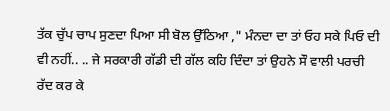ਤੱਕ ਚੁੱਪ ਚਾਪ ਸੁਣਦਾ ਪਿਆ ਸੀ ਬੋਲ ਉੱਠਿਆ ," ਮੰਨਦਾ ਦਾ ਤਾਂ ਓਹ ਸਕੇ ਪਿਓ ਦੀ ਵੀ ਨਹੀਂ.. .. ਜੇ ਸਰਕਾਰੀ ਗੱਡੀ ਦੀ ਗੱਲ ਕਹਿ ਦਿੰਦਾ ਤਾਂ ਉਹਨੇ ਸੌ ਵਾਲੀ ਪਰਚੀ ਰੱਦ ਕਰ ਕੇ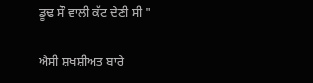ਡੂਢ ਸੌ ਵਾਲੀ ਕੱਟ ਦੇਣੀ ਸੀ "

ਐਸੀ ਸ਼ਖਸ਼ੀਅਤ ਬਾਰੇ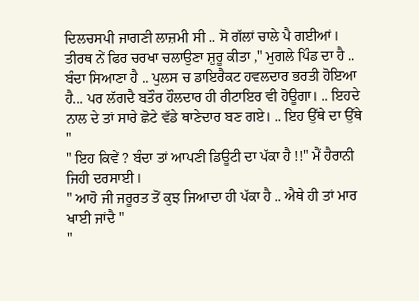ਦਿਲਚਸਪੀ ਜਾਗਣੀ ਲਾਜ਼ਮੀ ਸੀ .. ਸੋ ਗੱਲਾਂ ਚਾਲੇ ਪੈ ਗਈਆਂ I
ਤੀਰਥ ਨੇਂ ਫਿਰ ਚਰਖਾ ਚਲਾਉਣਾ ਸ਼ੁਰੂ ਕੀਤਾ ," ਮੁਗਲੇ ਪਿੰਡ ਦਾ ਹੈ .. ਬੰਦਾ ਸਿਆਣਾ ਹੈ .. ਪੁਲਸ ਚ ਡਾਇਰੈਕਟ ਹਵਲਦਾਰ ਭਰਤੀ ਹੋਇਆ ਹੈ... ਪਰ ਲੱਗਦੈ ਬਤੌਰ ਹੌਲਦਾਰ ਹੀ ਰੀਟਾਇਰ ਵੀ ਹੋਊਗਾ। .. ਇਹਦੇ ਨਾਲ ਦੇ ਤਾਂ ਸਾਰੇ ਛੋਟੇ ਵੱਡੇ ਥਾਣੇਦਾਰ ਬਣ ਗਏ। .. ਇਹ ਉੱਥੇ ਦਾ ਉੱਥੇ "
" ਇਹ ਕਿਵੇਂ ? ਬੰਦਾ ਤਾਂ ਆਪਣੀ ਡਿਊਟੀ ਦਾ ਪੱਕਾ ਹੈ !!" ਮੈਂ ਹੈਰਾਨੀ ਜਿਹੀ ਦਰਸਾਈ I
" ਆਹੋ ਜੀ ਜਰੂਰਤ ਤੋਂ ਕੁਝ ਜਿਆਦਾ ਹੀ ਪੱਕਾ ਹੈ .. ਐਥੇ ਹੀ ਤਾਂ ਮਾਰ ਖਾਈ ਜਾਂਦੈ "
"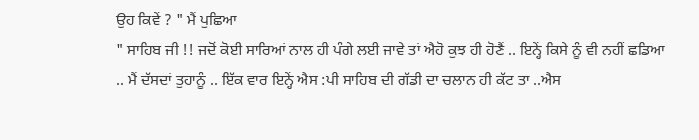ਉਹ ਕਿਵੇਂ ? " ਮੈਂ ਪੁਛਿਆ
" ਸਾਹਿਬ ਜੀ !! ਜਦੋਂ ਕੋਈ ਸਾਰਿਆਂ ਨਾਲ ਹੀ ਪੰਗੇ ਲਈ ਜਾਵੇ ਤਾਂ ਐਹੋ ਕੁਝ ਹੀ ਹੋਣੈਂ .. ਇਨ੍ਹੇਂ ਕਿਸੇ ਨੂੰ ਵੀ ਨਹੀਂ ਛਡਿਆ .. ਮੈਂ ਦੱਸਦਾਂ ਤੁਹਾਨੂੰ .. ਇੱਕ ਵਾਰ ਇਨ੍ਹੇਂ ਐਸ :ਪੀ ਸਾਹਿਬ ਦੀ ਗੱਡੀ ਦਾ ਚਲਾਨ ਹੀ ਕੱਟ ਤਾ ..ਐਸ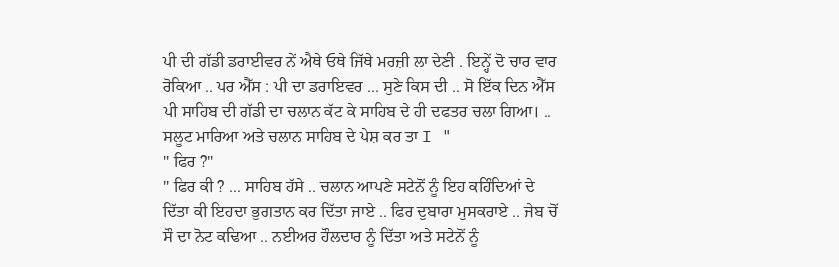ਪੀ ਦੀ ਗੱਡੀ ਡਰਾਈਵਰ ਨੇਂ ਐਥੇ ਓਥੇ ਜਿੱਥੇ ਮਰਜ਼ੀ ਲਾ ਦੇਣੀ . ਇਨ੍ਹੇਂ ਦੋ ਚਾਰ ਵਾਰ ਰੋਕਿਆ .. ਪਰ ਐੱਸ : ਪੀ ਦਾ ਡਰਾਇਵਰ ... ਸੁਣੇ ਕਿਸ ਦੀ .. ਸੋ ਇੱਕ ਦਿਨ ਐੱਸ ਪੀ ਸਾਹਿਬ ਦੀ ਗੱਡੀ ਦਾ ਚਲਾਨ ਕੱਟ ਕੇ ਸਾਹਿਬ ਦੇ ਹੀ ਦਫਤਰ ਚਲਾ ਗਿਆ। .. ਸਲੂਟ ਮਾਰਿਆ ਅਤੇ ਚਲਾਨ ਸਾਹਿਬ ਦੇ ਪੇਸ਼ ਕਰ ਤਾ I "
" ਫਿਰ ?"
" ਫਿਰ ਕੀ ? ... ਸਾਹਿਬ ਹੱਸੇ .. ਚਲਾਨ ਆਪਣੇ ਸਟੇਨੋਂ ਨੂੰ ਇਹ ਕਹਿੰਦਿਆਂ ਦੇ ਦਿੱਤਾ ਕੀ ਇਹਦਾ ਭੁਗਤਾਨ ਕਰ ਦਿੱਤਾ ਜਾਏ .. ਫਿਰ ਦੁਬਾਰਾ ਮੁਸਕਰਾਏ .. ਜੇਬ ਚੋਂ ਸੌ ਦਾ ਨੋਟ ਕਢਿਆ .. ਨਈਅਰ ਹੌਲਦਾਰ ਨੂੰ ਦਿੱਤਾ ਅਤੇ ਸਟੇਨੋਂ ਨੂੰ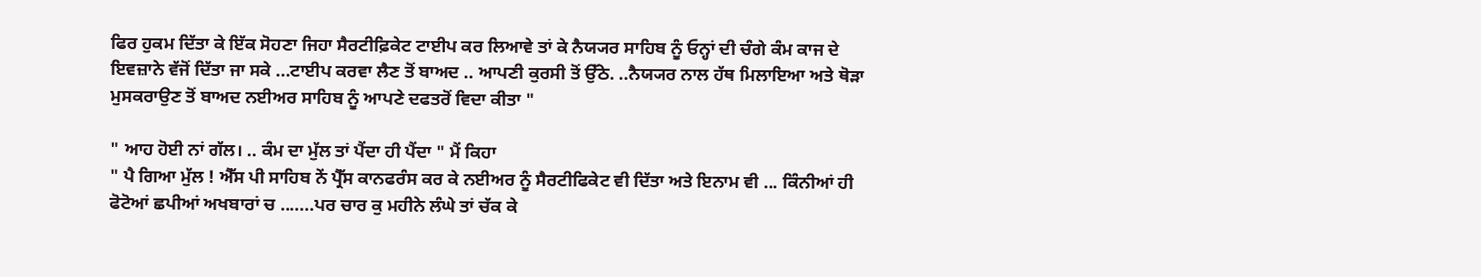ਫਿਰ ਹੁਕਮ ਦਿੱਤਾ ਕੇ ਇੱਕ ਸੋਹਣਾ ਜਿਹਾ ਸੈਰਟੀਫ਼ਿਕੇਟ ਟਾਈਪ ਕਰ ਲਿਆਵੇ ਤਾਂ ਕੇ ਨੈਯ੍ਯਰ ਸਾਹਿਬ ਨੂੰ ਓਨ੍ਹਾਂ ਦੀ ਚੰਗੇ ਕੰਮ ਕਾਜ ਦੇ ਇਵਜ਼ਾਨੇ ਵੱਜੋਂ ਦਿੱਤਾ ਜਾ ਸਕੇ ...ਟਾਈਪ ਕਰਵਾ ਲੈਣ ਤੋਂ ਬਾਅਦ .. ਆਪਣੀ ਕੁਰਸੀ ਤੋਂ ਉੱਠੇ. ..ਨੈਯ੍ਯਰ ਨਾਲ ਹੱਥ ਮਿਲਾਇਆ ਅਤੇ ਥੋੜਾ ਮੁਸਕਰਾਉਣ ਤੋਂ ਬਾਅਦ ਨਈਅਰ ਸਾਹਿਬ ਨੂੰ ਆਪਣੇ ਦਫਤਰੋਂ ਵਿਦਾ ਕੀਤਾ "

" ਆਹ ਹੋਈ ਨਾਂ ਗੱਲ। .. ਕੰਮ ਦਾ ਮੁੱਲ ਤਾਂ ਪੈਂਦਾ ਹੀ ਪੈਂਦਾ " ਮੈਂ ਕਿਹਾ
" ਪੈ ਗਿਆ ਮੁੱਲ ! ਐੱਸ ਪੀ ਸਾਹਿਬ ਨੇਂ ਪ੍ਰੈੱਸ ਕਾਨਫਰੰਸ ਕਰ ਕੇ ਨਈਅਰ ਨੂੰ ਸੈਰਟੀਫਿਕੇਟ ਵੀ ਦਿੱਤਾ ਅਤੇ ਇਨਾਮ ਵੀ ... ਕਿੰਨੀਆਂ ਹੀ ਫੋਟੋਆਂ ਛਪੀਆਂ ਅਖਬਾਰਾਂ ਚ .......ਪਰ ਚਾਰ ਕੁ ਮਹੀਨੇ ਲੰਘੇ ਤਾਂ ਚੱਕ ਕੇ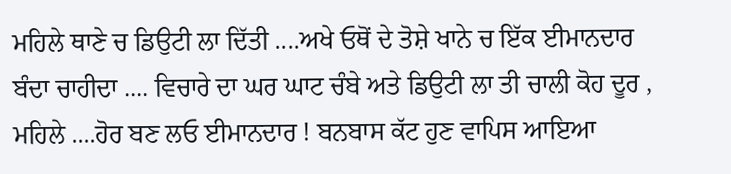ਮਹਿਲੇ ਥਾਣੇ ਚ ਡਿਉਟੀ ਲਾ ਦਿੱਤੀ ....ਅਖੇ ਓਥੋਂ ਦੇ ਤੋਸ਼ੇ ਖਾਨੇ ਚ ਇੱਕ ਈਮਾਨਦਾਰ ਬੰਦਾ ਚਾਹੀਦਾ .... ਵਿਚਾਰੇ ਦਾ ਘਰ ਘਾਟ ਚੰਬੇ ਅਤੇ ਡਿਉਟੀ ਲਾ ਤੀ ਚਾਲੀ ਕੋਹ ਦੂਰ , ਮਹਿਲੇ ....ਹੋਰ ਬਣ ਲਓ ਈਮਾਨਦਾਰ ! ਬਨਬਾਸ ਕੱਟ ਹੁਣ ਵਾਪਿਸ ਆਇਆ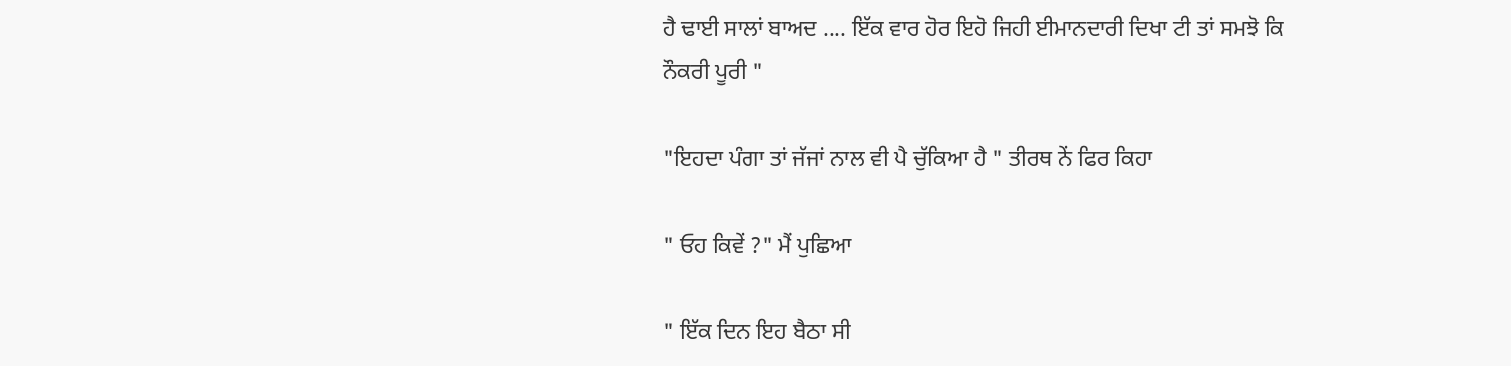ਹੈ ਢਾਈ ਸਾਲਾਂ ਬਾਅਦ .... ਇੱਕ ਵਾਰ ਹੋਰ ਇਹੋ ਜਿਹੀ ਈਮਾਨਦਾਰੀ ਦਿਖਾ ਟੀ ਤਾਂ ਸਮਝੋ ਕਿ ਨੌਕਰੀ ਪੂਰੀ "

"ਇਹਦਾ ਪੰਗਾ ਤਾਂ ਜੱਜਾਂ ਨਾਲ ਵੀ ਪੈ ਚੁੱਕਿਆ ਹੈ " ਤੀਰਥ ਨੇਂ ਫਿਰ ਕਿਹਾ

" ਓਹ ਕਿਵੇਂ ?" ਮੈਂ ਪੁਛਿਆ

" ਇੱਕ ਦਿਨ ਇਹ ਬੈਠਾ ਸੀ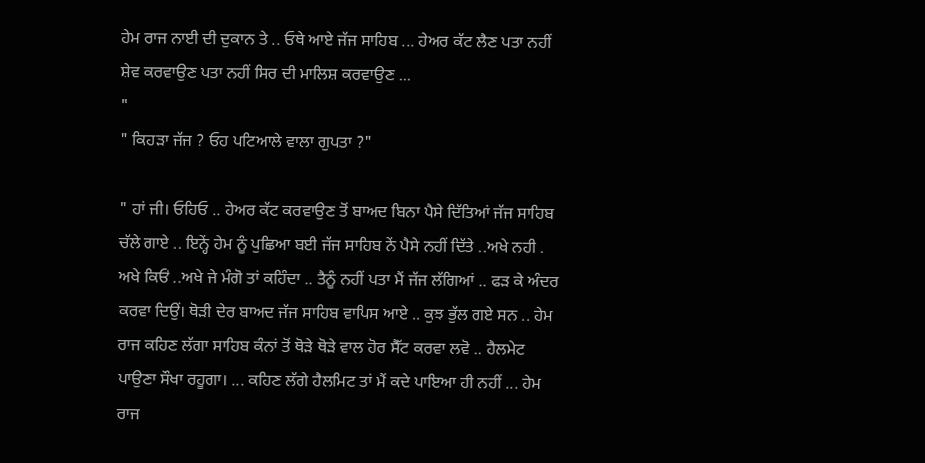ਹੇਮ ਰਾਜ ਨਾਈ ਦੀ ਦੁਕਾਨ ਤੇ .. ਓਥੇ ਆਏ ਜੱਜ ਸਾਹਿਬ ... ਹੇਅਰ ਕੱਟ ਲੈਣ ਪਤਾ ਨਹੀਂ ਸ਼ੇਵ ਕਰਵਾਉਣ ਪਤਾ ਨਹੀਂ ਸਿਰ ਦੀ ਮਾਲਿਸ਼ ਕਰਵਾਉਣ ...
"
" ਕਿਹੜਾ ਜੱਜ ? ਓਹ ਪਟਿਆਲੇ ਵਾਲਾ ਗੁਪਤਾ ?"

" ਹਾਂ ਜੀ। ਓਹਿਓ .. ਹੇਅਰ ਕੱਟ ਕਰਵਾਉਣ ਤੋਂ ਬਾਅਦ ਬਿਨਾ ਪੈਸੇ ਦਿੱਤਿਆਂ ਜੱਜ ਸਾਹਿਬ ਚੱਲੇ ਗਾਏ .. ਇਨ੍ਹੇਂ ਹੇਮ ਨੂੰ ਪੁਛਿਆ ਬਈ ਜੱਜ ਸਾਹਿਬ ਨੇਂ ਪੈਸੇ ਨਹੀਂ ਦਿੱਤੇ ..ਅਖੇ ਨਹੀ . ਅਖੇ ਕਿਓਂ ..ਅਖੇ ਜੇ ਮੰਗੋ ਤਾਂ ਕਹਿੰਦਾ .. ਤੈਨੂੰ ਨਹੀਂ ਪਤਾ ਮੈਂ ਜੱਜ ਲੱਗਿਆਂ .. ਫੜ ਕੇ ਅੰਦਰ ਕਰਵਾ ਦਿਉਂ। ਥੋੜੀ ਦੇਰ ਬਾਅਦ ਜੱਜ ਸਾਹਿਬ ਵਾਪਿਸ ਆਏ .. ਕੁਝ ਭੁੱਲ ਗਏ ਸਨ .. ਹੇਮ ਰਾਜ ਕਹਿਣ ਲੱਗਾ ਸਾਹਿਬ ਕੰਨਾਂ ਤੋਂ ਥੋੜੇ ਥੋੜੇ ਵਾਲ ਹੋਰ ਸੈੱਟ ਕਰਵਾ ਲਵੋ .. ਹੈਲਮੇਟ ਪਾਉਣਾ ਸੌਖਾ ਰਹੂਗਾ। ... ਕਹਿਣ ਲੱਗੇ ਹੈਲਮਿਟ ਤਾਂ ਮੈਂ ਕਦੇ ਪਾਇਆ ਹੀ ਨਹੀਂ ... ਹੇਮ ਰਾਜ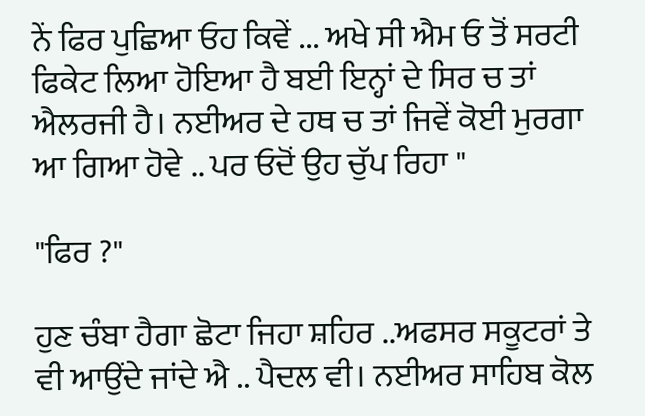ਨੇਂ ਫਿਰ ਪੁਛਿਆ ਓਹ ਕਿਵੇਂ ... ਅਖੇ ਸੀ ਐਮ ਓ ਤੋਂ ਸਰਟੀ ਫਿਕੇਟ ਲਿਆ ਹੋਇਆ ਹੈ ਬਈ ਇਨ੍ਹਾਂ ਦੇ ਸਿਰ ਚ ਤਾਂ ਐਲਰਜੀ ਹੈ। ਨਈਅਰ ਦੇ ਹਥ ਚ ਤਾਂ ਜਿਵੇਂ ਕੋਈ ਮੁਰਗਾ ਆ ਗਿਆ ਹੋਵੇ .. ਪਰ ਓਦੋਂ ਉਹ ਚੁੱਪ ਰਿਹਾ "

"ਫਿਰ ?"

ਹੁਣ ਚੰਬਾ ਹੈਗਾ ਛੋਟਾ ਜਿਹਾ ਸ਼ਹਿਰ ..ਅਫਸਰ ਸਕੂਟਰਾਂ ਤੇ ਵੀ ਆਉਂਦੇ ਜਾਂਦੇ ਐ .. ਪੈਦਲ ਵੀ। ਨਈਅਰ ਸਾਹਿਬ ਕੋਲ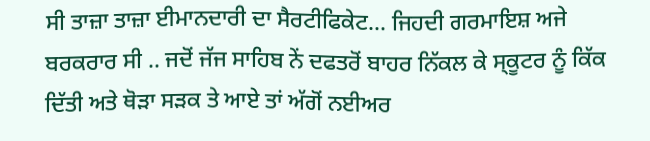ਸੀ ਤਾਜ਼ਾ ਤਾਜ਼ਾ ਈਮਾਨਦਾਰੀ ਦਾ ਸੈਰਟੀਫਿਕੇਟ... ਜਿਹਦੀ ਗਰਮਾਇਸ਼ ਅਜੇ ਬਰਕਰਾਰ ਸੀ .. ਜਦੋਂ ਜੱਜ ਸਾਹਿਬ ਨੇਂ ਦਫਤਰੋਂ ਬਾਹਰ ਨਿੱਕਲ ਕੇ ਸ੍ਕੂਟਰ ਨੂੰ ਕਿੱਕ ਦਿੱਤੀ ਅਤੇ ਥੋੜਾ ਸੜਕ ਤੇ ਆਏ ਤਾਂ ਅੱਗੋਂ ਨਈਅਰ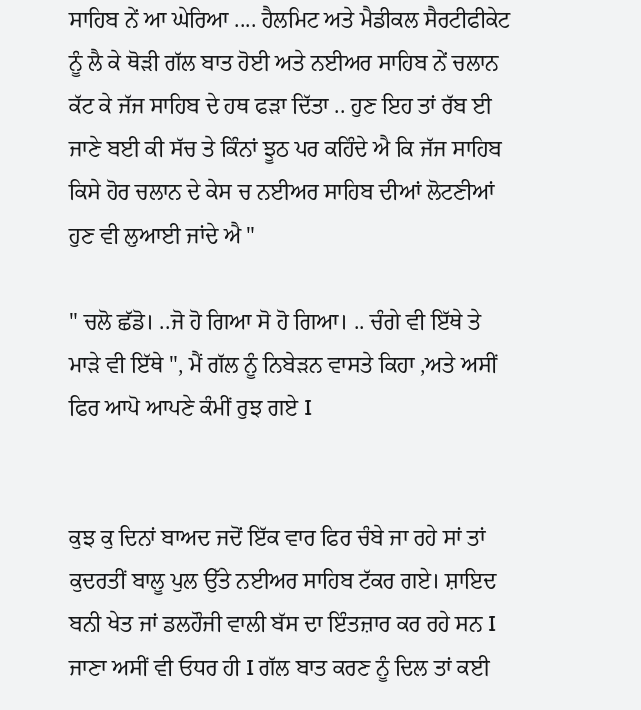ਸਾਹਿਬ ਨੇਂ ਆ ਘੇਰਿਆ .... ਹੈਲਮਿਟ ਅਤੇ ਮੈਡੀਕਲ ਸੈਰਟੀਫੀਕੇਟ ਨੂੰ ਲੈ ਕੇ ਥੋੜੀ ਗੱਲ ਬਾਤ ਹੋਈ ਅਤੇ ਨਈਅਰ ਸਾਹਿਬ ਨੇਂ ਚਲਾਨ ਕੱਟ ਕੇ ਜੱਜ ਸਾਹਿਬ ਦੇ ਹਥ ਫੜਾ ਦਿੱਤਾ .. ਹੁਣ ਇਹ ਤਾਂ ਰੱਬ ਈ ਜਾਣੇ ਬਈ ਕੀ ਸੱਚ ਤੇ ਕਿੰਨਾਂ ਝੂਠ ਪਰ ਕਹਿੰਦੇ ਐ ਕਿ ਜੱਜ ਸਾਹਿਬ ਕਿਸੇ ਹੋਰ ਚਲਾਨ ਦੇ ਕੇਸ ਚ ਨਈਅਰ ਸਾਹਿਬ ਦੀਆਂ ਲੋਟਣੀਆਂ ਹੁਣ ਵੀ ਲੁਆਈ ਜਾਂਦੇ ਐ "

" ਚਲੋ ਛੱਡੋ। ..ਜੋ ਹੋ ਗਿਆ ਸੋ ਹੋ ਗਿਆ। .. ਚੰਗੇ ਵੀ ਇੱਥੇ ਤੇ ਮਾੜੇ ਵੀ ਇੱਥੇ ", ਮੈਂ ਗੱਲ ਨੂੰ ਨਿਬੇੜਨ ਵਾਸਤੇ ਕਿਹਾ ,ਅਤੇ ਅਸੀਂ ਫਿਰ ਆਪੋ ਆਪਣੇ ਕੰਮੀਂ ਰੁਝ ਗਏ I


ਕੁਝ ਕੁ ਦਿਨਾਂ ਬਾਅਦ ਜਦੋਂ ਇੱਕ ਵਾਰ ਫਿਰ ਚੰਬੇ ਜਾ ਰਹੇ ਸਾਂ ਤਾਂ ਕੁਦਰਤੀਂ ਬਾਲੂ ਪੁਲ ਉੱਤੇ ਨਈਅਰ ਸਾਹਿਬ ਟੱਕਰ ਗਏ। ਸ਼ਾਇਦ ਬਨੀ ਖੇਤ ਜਾਂ ਡਲਹੌਜੀ ਵਾਲੀ ਬੱਸ ਦਾ ਇੰਤਜ਼ਾਰ ਕਰ ਰਹੇ ਸਨ I ਜਾਣਾ ਅਸੀਂ ਵੀ ਓਧਰ ਹੀ I ਗੱਲ ਬਾਤ ਕਰਣ ਨੂੰ ਦਿਲ ਤਾਂ ਕਈ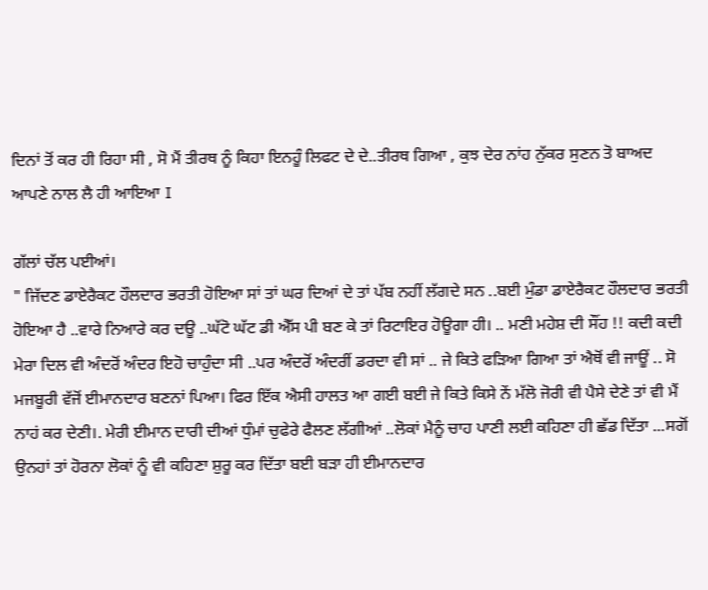ਦਿਨਾਂ ਤੋਂ ਕਰ ਹੀ ਰਿਹਾ ਸੀ , ਸੋ ਮੈਂ ਤੀਰਥ ਨੂੰ ਕਿਹਾ ਇਨਹੂੰ ਲਿਫਟ ਦੇ ਦੇ..ਤੀਰਥ ਗਿਆ , ਕੁਝ ਦੇਰ ਨਾਂਹ ਨੁੱਕਰ ਸੁਣਨ ਤੋ ਬਾਅਦ ਆਪਣੇ ਨਾਲ ਲੈ ਹੀ ਆਇਆ I

ਗੱਲਾਂ ਚੱਲ ਪਈਆਂ।
" ਜਿੱਦਣ ਡਾਏਰੈਕਟ ਹੌਲਦਾਰ ਭਰਤੀ ਹੋਇਆ ਸਾਂ ਤਾਂ ਘਰ ਦਿਆਂ ਦੇ ਤਾਂ ਪੱਬ ਨਹੀਂ ਲੱਗਦੇ ਸਨ ..ਬਈ ਮੁੰਡਾ ਡਾਏਰੈਕਟ ਹੌਲਦਾਰ ਭਰਤੀ ਹੋਇਆ ਹੈ ..ਵਾਰੇ ਨਿਆਰੇ ਕਰ ਦਊ ..ਘੱਟੋ ਘੱਟ ਡੀ ਐੱਸ ਪੀ ਬਣ ਕੇ ਤਾਂ ਰਿਟਾਇਰ ਹੋਊਗਾ ਹੀ। .. ਮਣੀ ਮਹੇਸ਼ ਦੀ ਸੌਂਹ !! ਕਦੀ ਕਦੀ ਮੇਰਾ ਦਿਲ ਵੀ ਅੰਦਰੋਂ ਅੰਦਰ ਇਹੋ ਚਾਹੁੰਦਾ ਸੀ ..ਪਰ ਅੰਦਰੋਂ ਅੰਦਰੀਂ ਡਰਦਾ ਵੀ ਸਾਂ .. ਜੇ ਕਿਤੇ ਫੜਿਆ ਗਿਆ ਤਾਂ ਐਥੋਂ ਵੀ ਜਾਊਂ .. ਸੋ ਮਜਬੂਰੀ ਵੱਜੋਂ ਈਮਾਨਦਾਰ ਬਣਨਾਂ ਪਿਆ। ਫਿਰ ਇੱਕ ਐਸੀ ਹਾਲਤ ਆ ਗਈ ਬਈ ਜੇ ਕਿਤੇ ਕਿਸੇ ਨੇਂ ਮੱਲੋ ਜੋਰੀ ਵੀ ਪੈਸੇ ਦੇਣੇ ਤਾਂ ਵੀ ਮੈਂ ਨਾਹਂ ਕਰ ਦੇਣੀ।. ਮੇਰੀ ਈਮਾਨ ਦਾਰੀ ਦੀਆਂ ਧੁੰਮਾਂ ਚੁਫੇਰੇ ਫੈਲਣ ਲੱਗੀਆਂ ..ਲੋਕਾਂ ਮੈਨੂੰ ਚਾਹ ਪਾਣੀ ਲਈ ਕਹਿਣਾ ਹੀ ਛੱਡ ਦਿੱਤਾ ...ਸਗੋਂ ਉਨਹਾਂ ਤਾਂ ਹੋਰਨਾ ਲੋਕਾਂ ਨੂੰ ਵੀ ਕਹਿਣਾ ਸ਼ੁਰੂ ਕਰ ਦਿੱਤਾ ਬਈ ਬੜਾ ਹੀ ਈਮਾਨਦਾਰ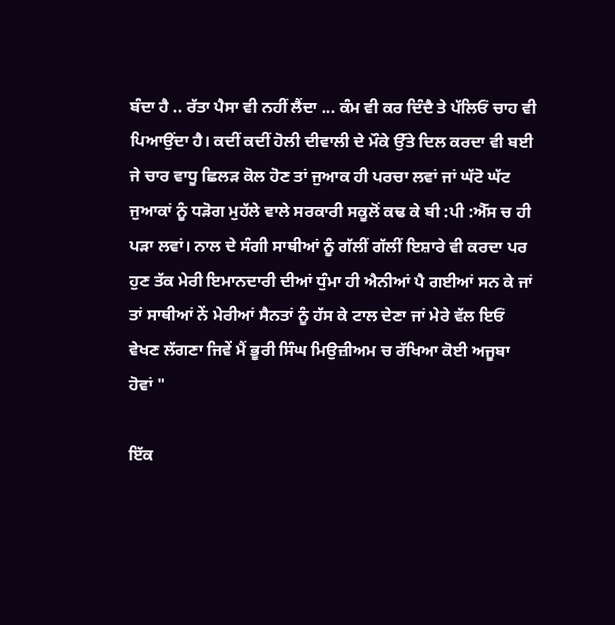ਬੰਦਾ ਹੈ .. ਰੱਤਾ ਪੈਸਾ ਵੀ ਨਹੀਂ ਲੈਂਦਾ ... ਕੰਮ ਵੀ ਕਰ ਦਿੰਦੈ ਤੇ ਪੱਲਿਓਂ ਚਾਹ ਵੀ ਪਿਆਉਂਦਾ ਹੈ। ਕਦੀਂ ਕਦੀਂ ਹੋਲੀ ਦੀਵਾਲੀ ਦੇ ਮੌਕੇ ਉੱਤੇ ਦਿਲ ਕਰਦਾ ਵੀ ਬਈ ਜੇ ਚਾਰ ਵਾਧੂ ਛਿਲੜ ਕੋਲ ਹੋਣ ਤਾਂ ਜੁਆਕ ਹੀ ਪਰਚਾ ਲਵਾਂ ਜਾਂ ਘੱਟੋ ਘੱਟ ਜੁਆਕਾਂ ਨੂੰ ਧੜੋਗ ਮੁਹੱਲੇ ਵਾਲੇ ਸਰਕਾਰੀ ਸਕੂਲੋਂ ਕਢ ਕੇ ਬੀ :ਪੀ :ਐੱਸ ਚ ਹੀ ਪੜਾ ਲਵਾਂ। ਨਾਲ ਦੇ ਸੰਗੀ ਸਾਥੀਆਂ ਨੂੰ ਗੱਲੀਂ ਗੱਲੀਂ ਇਸ਼ਾਰੇ ਵੀ ਕਰਦਾ ਪਰ ਹੁਣ ਤੱਕ ਮੇਰੀ ਇਮਾਨਦਾਰੀ ਦੀਆਂ ਧੁੰਮਾ ਹੀ ਐਨੀਆਂ ਪੈ ਗਈਆਂ ਸਨ ਕੇ ਜਾਂ ਤਾਂ ਸਾਥੀਆਂ ਨੇਂ ਮੇਰੀਆਂ ਸੈਨਤਾਂ ਨੂੰ ਹੱਸ ਕੇ ਟਾਲ ਦੇਣਾ ਜਾਂ ਮੇਰੇ ਵੱਲ ਇਓਂ ਵੇਖਣ ਲੱਗਣਾ ਜਿਵੇਂ ਮੈਂ ਭੂਰੀ ਸਿੰਘ ਮਿਉਜ਼ੀਅਮ ਚ ਰੱਖਿਆ ਕੋਈ ਅਜੂਬਾ ਹੋਵਾਂ "

ਇੱਕ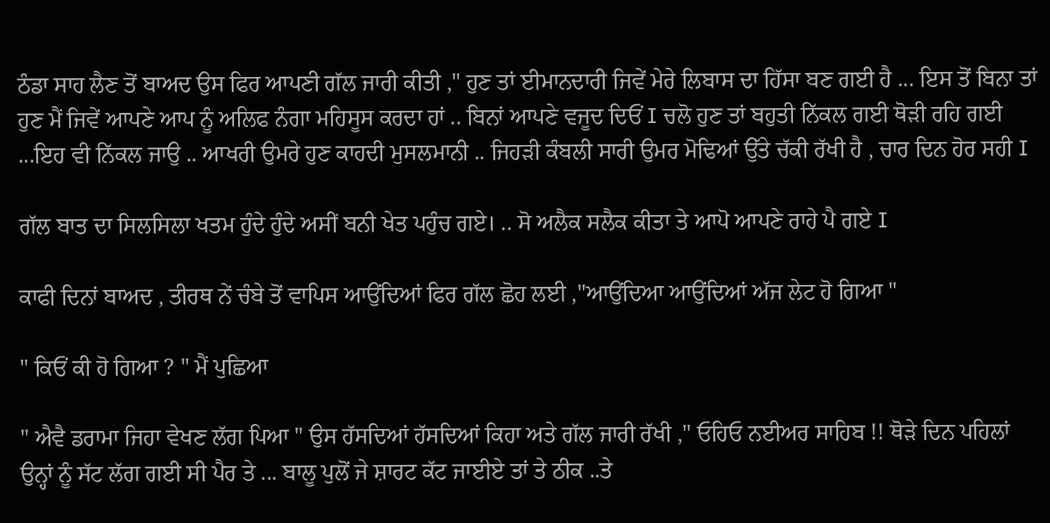ਠੰਡਾ ਸਾਹ ਲੈਣ ਤੋਂ ਬਾਅਦ ਉਸ ਫਿਰ ਆਪਣੀ ਗੱਲ ਜਾਰੀ ਕੀਤੀ ," ਹੁਣ ਤਾਂ ਈਮਾਨਦਾਰੀ ਜਿਵੇਂ ਮੇਰੇ ਲਿਬਾਸ ਦਾ ਹਿੱਸਾ ਬਣ ਗਈ ਹੈ ... ਇਸ ਤੋਂ ਬਿਨਾ ਤਾਂ ਹੁਣ ਮੈਂ ਜਿਵੇਂ ਆਪਣੇ ਆਪ ਨੂੰ ਅਲਿਫ ਨੰਗਾ ਮਹਿਸੂਸ ਕਰਦਾ ਹਾਂ .. ਬਿਨਾਂ ਆਪਣੇ ਵਜੂਦ ਦਿਓਂ I ਚਲੋ ਹੁਣ ਤਾਂ ਬਹੁਤੀ ਨਿੱਕਲ ਗਈ ਥੋੜੀ ਰਹਿ ਗਈ ...ਇਹ ਵੀ ਨਿੱਕਲ ਜਾਉ .. ਆਖਰੀ ਉਮਰੇ ਹੁਣ ਕਾਹਦੀ ਮੁਸਲਮਾਨੀ .. ਜਿਹੜੀ ਕੰਬਲੀ ਸਾਰੀ ਉਮਰ ਮੋਢਿਆਂ ਉੱਤੇ ਚੱਕੀ ਰੱਖੀ ਹੈ , ਚਾਰ ਦਿਨ ਹੋਰ ਸਹੀ I

ਗੱਲ ਬਾਤ ਦਾ ਸਿਲਸਿਲਾ ਖਤਮ ਹੁੰਦੇ ਹੁੰਦੇ ਅਸੀਂ ਬਨੀ ਖੇਤ ਪਹੁੰਚ ਗਏ। .. ਸੋ ਅਲੈਕ ਸਲੈਕ ਕੀਤਾ ਤੇ ਆਪੋ ਆਪਣੇ ਰਾਹੇ ਪੈ ਗਏ I

ਕਾਫੀ ਦਿਨਾਂ ਬਾਅਦ , ਤੀਰਥ ਨੇਂ ਚੰਬੇ ਤੋਂ ਵਾਪਿਸ ਆਉਂਦਿਆਂ ਫਿਰ ਗੱਲ ਛੋਹ ਲਈ ,"ਆਉਂਦਿਆ ਆਉਂਦਿਆਂ ਅੱਜ ਲੇਟ ਹੋ ਗਿਆ "

" ਕਿਓਂ ਕੀ ਹੋ ਗਿਆ ? " ਮੈਂ ਪੁਛਿਆ

" ਐਵੈ ਡਰਾਮਾ ਜਿਹਾ ਵੇਖਣ ਲੱਗ ਪਿਆ " ਉਸ ਹੱਸਦਿਆਂ ਹੱਸਦਿਆਂ ਕਿਹਾ ਅਤੇ ਗੱਲ ਜਾਰੀ ਰੱਖੀ ," ਓਹਿਓ ਨਈਅਰ ਸਾਹਿਬ !! ਥੋੜੇ ਦਿਨ ਪਹਿਲਾਂ ਉਨ੍ਹਾਂ ਨੂੰ ਸੱਟ ਲੱਗ ਗਈ ਸੀ ਪੈਰ ਤੇ ... ਬਾਲੂ ਪੁਲੋਂ ਜੇ ਸ਼ਾਰਟ ਕੱਟ ਜਾਈਏ ਤਾਂ ਤੇ ਠੀਕ ..ਤੇ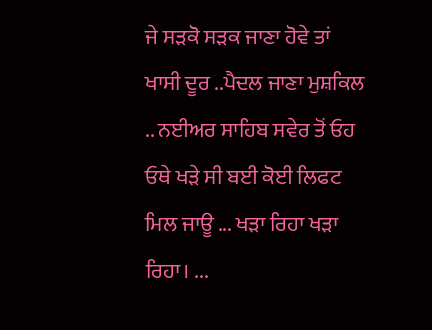ਜੇ ਸੜਕੋ ਸੜਕ ਜਾਣਾ ਹੋਵੇ ਤਾਂ ਖਾਸੀ ਦੂਰ ..ਪੈਦਲ ਜਾਣਾ ਮੁਸ਼ਕਿਲ .. ਨਈਅਰ ਸਾਹਿਬ ਸਵੇਰ ਤੋਂ ਓਹ ਓਥੇ ਖੜੇ ਸੀ ਬਈ ਕੋਈ ਲਿਫਟ ਮਿਲ ਜਾਊ ... ਖੜਾ ਰਿਹਾ ਖੜਾ ਰਿਹਾ। ...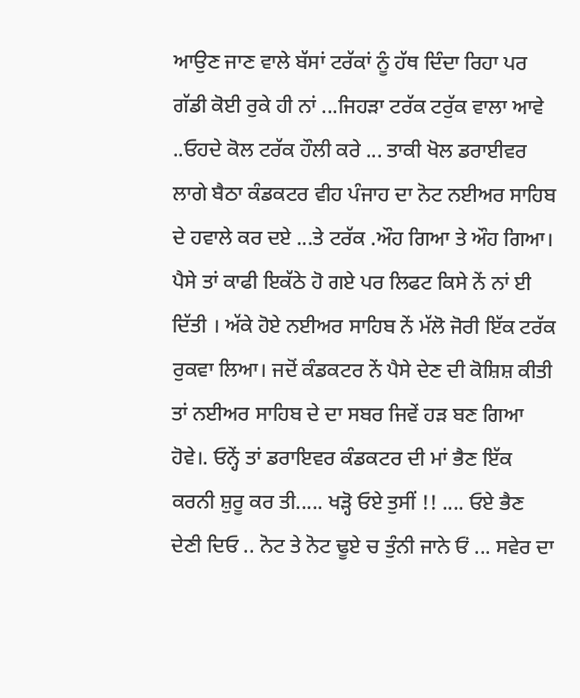ਆਉਣ ਜਾਣ ਵਾਲੇ ਬੱਸਾਂ ਟਰੱਕਾਂ ਨੂੰ ਹੱਥ ਦਿੰਦਾ ਰਿਹਾ ਪਰ ਗੱਡੀ ਕੋਈ ਰੁਕੇ ਹੀ ਨਾਂ ...ਜਿਹੜਾ ਟਰੱਕ ਟਰੁੱਕ ਵਾਲਾ ਆਵੇ ..ਓਹਦੇ ਕੋਲ ਟਰੱਕ ਹੌਲੀ ਕਰੇ ... ਤਾਕੀ ਖੋਲ ਡਰਾਈਵਰ ਲਾਗੇ ਬੈਠਾ ਕੰਡਕਟਰ ਵੀਹ ਪੰਜਾਹ ਦਾ ਨੋਟ ਨਈਅਰ ਸਾਹਿਬ ਦੇ ਹਵਾਲੇ ਕਰ ਦਏ ...ਤੇ ਟਰੱਕ .ਔਹ ਗਿਆ ਤੇ ਔਹ ਗਿਆ। ਪੈਸੇ ਤਾਂ ਕਾਫੀ ਇਕੱਠੇ ਹੋ ਗਏ ਪਰ ਲਿਫਟ ਕਿਸੇ ਨੇਂ ਨਾਂ ਈ ਦਿੱਤੀ । ਅੱਕੇ ਹੋਏ ਨਈਅਰ ਸਾਹਿਬ ਨੇਂ ਮੱਲੋ ਜੋਰੀ ਇੱਕ ਟਰੱਕ ਰੁਕਵਾ ਲਿਆ। ਜਦੋਂ ਕੰਡਕਟਰ ਨੇਂ ਪੈਸੇ ਦੇਣ ਦੀ ਕੋਸ਼ਿਸ਼ ਕੀਤੀ ਤਾਂ ਨਈਅਰ ਸਾਹਿਬ ਦੇ ਦਾ ਸਬਰ ਜਿਵੇਂ ਹੜ ਬਣ ਗਿਆ ਹੋਵੇ।. ਓਨ੍ਹੇਂ ਤਾਂ ਡਰਾਇਵਰ ਕੰਡਕਟਰ ਦੀ ਮਾਂ ਭੈਣ ਇੱਕ ਕਰਨੀ ਸ਼ੁਰੂ ਕਰ ਤੀ..... ਖੜ੍ਹੋ ਓਏ ਤੁਸੀਂ !! .... ਓਏ ਭੈਣ ਦੇਣੀ ਦਿਓ .. ਨੋਟ ਤੇ ਨੋਟ ਢੂਏ ਚ ਤੁੰਨੀ ਜਾਨੇ ਓਂ ... ਸਵੇਰ ਦਾ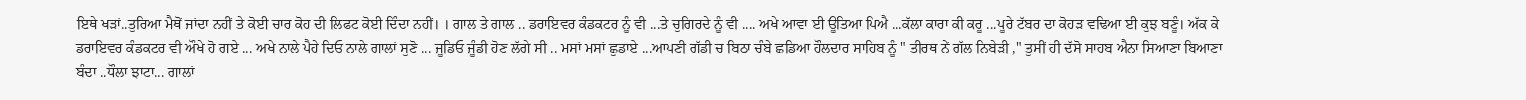ਇਥੇ ਖੜਾਂ..ਤੁਰਿਆ ਮੈਥੋਂ ਜਾਂਦਾ ਨਹੀਂ ਤੇ ਕੋਈ ਚਾਰ ਕੋਹ ਦੀ ਲਿਫਟ ਕੋਈ ਦਿੰਦਾ ਨਹੀਂ। । ਗਾਲ ਤੇ ਗਾਲ .. ਡਰਾਇਵਰ ਕੰਡਕਟਰ ਨੂੰ ਵੀ ...ਤੇ ਚੁਗਿਰਦੇ ਨੂੰ ਵੀ .... ਅਖੇ ਆਵਾ ਈ ਊਤਿਆ ਪਿਐ ...ਕੱਲਾ ਕਾਰਾ ਕੀ ਕਰੂ ...ਪੂਰੇ ਟੱਬਰ ਦਾ ਕੋਹੜ ਵਢਿਆ ਈ ਕੁਝ ਬਣੂੰ। ਅੱਕ ਕੇ ਡਰਾਇਵਰ ਕੰਡਕਟਰ ਵੀ ਔਖੇ ਹੋ ਗਏ ... ਅਖੇ ਨਾਲੇ ਪੈਹੇ ਦਿਓ ਨਾਲੇ ਗਾਲਾਂ ਸੁਣੋ ... ਜੂਡਿਓ ਜੂੰਡੀ ਹੋਣ ਲੱਗੇ ਸੀ .. ਮਸਾਂ ਮਸਾਂ ਛੁਡਾਏ ...ਆਪਣੀ ਗੱਡੀ ਚ ਬਿਠਾ ਚੰਬੇ ਛਡਿਆ ਹੌਲਦਾਰ ਸਾਹਿਬ ਨੂੰ " ਤੀਰਥ ਨੇਂ ਗੱਲ ਨਿਬੇੜੀ ," ਤੁਸੀਂ ਹੀ ਦੱਸੋ ਸਾਹਬ ਐਨਾ ਸਿਆਣਾ ਬਿਆਣਾ ਬੰਦਾ ..ਧੌਲਾ ਝਾਟਾ... ਗਾਲਾਂ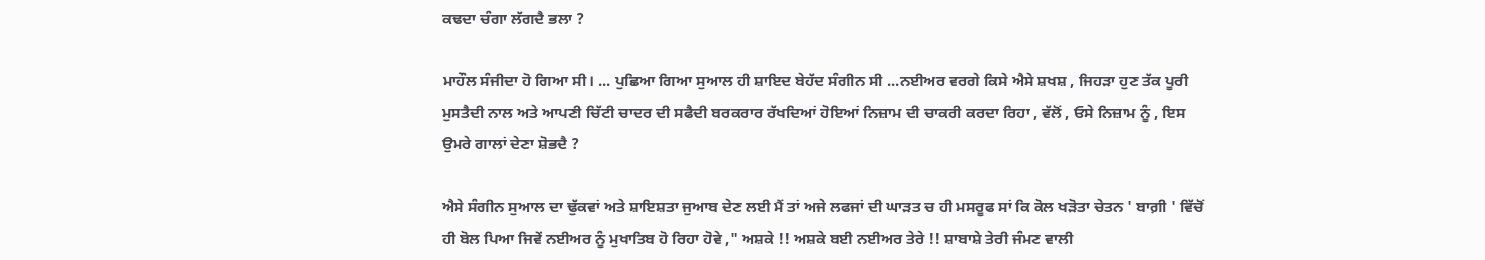ਕਢਦਾ ਚੰਗਾ ਲੱਗਦੈ ਭਲਾ ?

ਮਾਹੌਲ ਸੰਜੀਦਾ ਹੋ ਗਿਆ ਸੀ। ... ਪੁਛਿਆ ਗਿਆ ਸੁਆਲ ਹੀ ਸ਼ਾਇਦ ਬੇਹੱਦ ਸੰਗੀਨ ਸੀ ...ਨਈਅਰ ਵਰਗੇ ਕਿਸੇ ਐਸੇ ਸ਼ਖਸ਼ , ਜਿਹੜਾ ਹੁਣ ਤੱਕ ਪੂਰੀ ਮੁਸਤੈਦੀ ਨਾਲ ਅਤੇ ਆਪਣੀ ਚਿੱਟੀ ਚਾਦਰ ਦੀ ਸਫੈਦੀ ਬਰਕਰਾਰ ਰੱਖਦਿਆਂ ਹੋਇਆਂ ਨਿਜ਼ਾਮ ਦੀ ਚਾਕਰੀ ਕਰਦਾ ਰਿਹਾ , ਵੱਲੋਂ , ਓਸੇ ਨਿਜ਼ਾਮ ਨੂੰ , ਇਸ ਉਮਰੇ ਗਾਲਾਂ ਦੇਣਾ ਸ਼ੋਭਦੈ ?

ਐਸੇ ਸੰਗੀਨ ਸੁਆਲ ਦਾ ਢੁੱਕਵਾਂ ਅਤੇ ਸ਼ਾਇਸ਼ਤਾ ਜੁਆਬ ਦੇਣ ਲਈ ਮੈਂ ਤਾਂ ਅਜੇ ਲਫਜਾਂ ਦੀ ਘਾੜਤ ਚ ਹੀ ਮਸਰੂਫ ਸਾਂ ਕਿ ਕੋਲ ਖੜੋਤਾ ਚੇਤਨ ' ਬਾਗ਼ੀ ' ਵਿੱਚੋਂ ਹੀ ਬੋਲ ਪਿਆ ਜਿਵੇਂ ਨਈਅਰ ਨੂੰ ਮੁਖਾਤਿਬ ਹੋ ਰਿਹਾ ਹੋਵੇ ," ਅਸ਼ਕੇ !! ਅਸ਼ਕੇ ਬਈ ਨਈਅਰ ਤੇਰੇ !! ਸ਼ਾਬਾਸ਼ੇ ਤੇਰੀ ਜੰਮਣ ਵਾਲੀ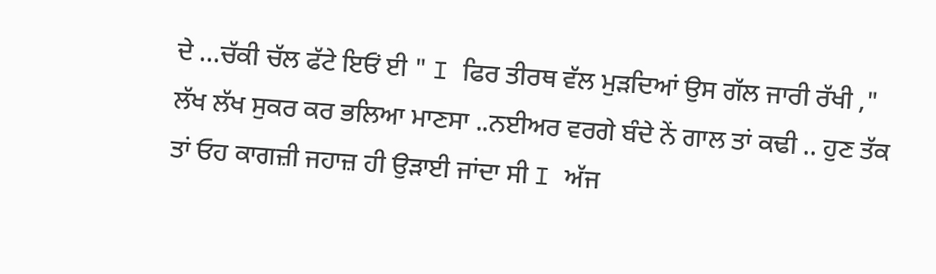ਦੇ ...ਚੱਕੀ ਚੱਲ ਫੱਟੇ ਇਓਂ ਈ " I ਫਿਰ ਤੀਰਥ ਵੱਲ ਮੁੜਦਿਆਂ ਉਸ ਗੱਲ ਜਾਰੀ ਰੱਖੀ ," ਲੱਖ ਲੱਖ ਸੁਕਰ ਕਰ ਭਲਿਆ ਮਾਣਸਾ ..ਨਈਅਰ ਵਰਗੇ ਬੰਦੇ ਨੇਂ ਗਾਲ ਤਾਂ ਕਢੀ .. ਹੁਣ ਤੱਕ ਤਾਂ ਓਹ ਕਾਗਜ਼ੀ ਜਹਾਜ਼ ਹੀ ਉੜਾਈ ਜਾਂਦਾ ਸੀ I ਅੱਜ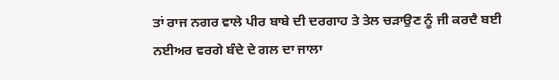ਤਾਂ ਰਾਜ ਨਗਰ ਵਾਲੇ ਪੀਰ ਬਾਬੇ ਦੀ ਦਰਗਾਹ ਤੇ ਤੇਲ ਚੜਾਉਣ ਨੂੰ ਜੀ ਕਰਦੈ ਬਈ ਨਈਅਰ ਵਰਗੇ ਬੰਦੇ ਦੇ ਗਲ ਦਾ ਜਾਲਾ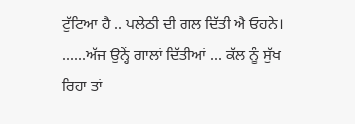ਟੁੱਟਿਆ ਹੈ .. ਪਲੇਠੀ ਦੀ ਗਲ ਦਿੱਤੀ ਐ ਓਹਨੇ। ......ਅੱਜ ਉਨ੍ਹੇਂ ਗਾਲਾਂ ਦਿੱਤੀਆਂ ... ਕੱਲ ਨੂੰ ਸੁੱਖ ਰਿਹਾ ਤਾਂ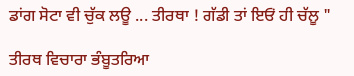ਡਾਂਗ ਸੋਟਾ ਵੀ ਚੁੱਕ ਲਊ ... ਤੀਰਥਾ ! ਗੱਡੀ ਤਾਂ ਇਓਂ ਹੀ ਚੱਲੂ "

ਤੀਰਥ ਵਿਚਾਰਾ ਭੰਬੂਤਰਿਆ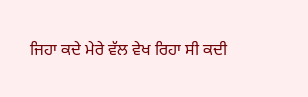ਜਿਹਾ ਕਦੇ ਮੇਰੇ ਵੱਲ ਵੇਖ ਰਿਹਾ ਸੀ ਕਦੀ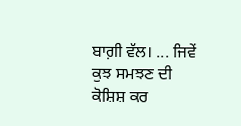ਬਾਗ਼ੀ ਵੱਲ। ... ਜਿਵੇਂ ਕੁਝ ਸਮਝਣ ਦੀ ਕੋਸ਼ਿਸ਼ ਕਰ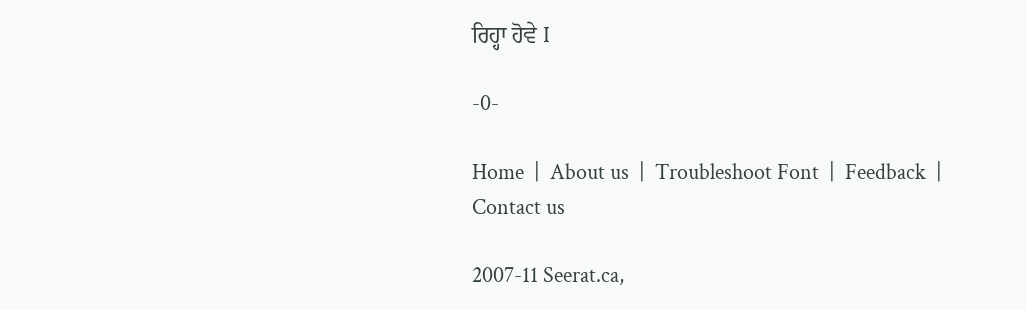ਰਿਹ੍ਹਾ ਹੋਵੇ I

-0-

Home  |  About us  |  Troubleshoot Font  |  Feedback  |  Contact us

2007-11 Seerat.ca,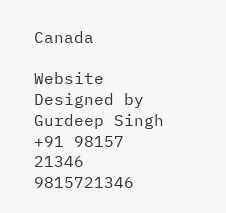Canada

Website Designed by Gurdeep Singh +91 98157 21346 9815721346